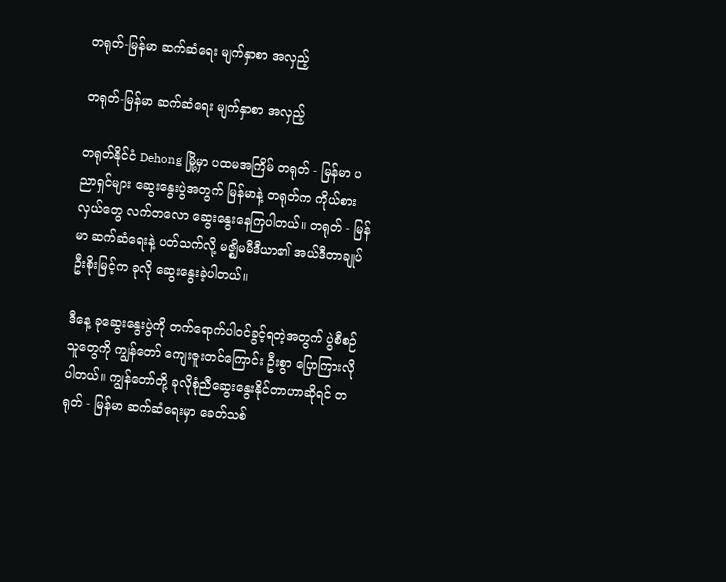တရုတ်-မြန်မာ ဆက်ဆံရေး မျက်နှာစာ အလှည့်

တရုတ်-မြန်မာ ဆက်ဆံရေး မျက်နှာစာ အလှည့်

တရုတ်နိုင်ငံ Dehong မြို့မှာ ပထမအကြိမ် တရုတ် - မြန်မာ ပညာရှင်များ ဆွေးနွေးပွဲအတွက် မြန်မာနဲ့ တရုတ်က ကိုယ်စားလှယ်တွေ လက်တလော ဆွေးနွေးနေကြပါတယ်။ တရုတ် - မြန်မာ ဆက်ဆံရေးနဲ့ ပတ်သက်လို့ မဇ္ဈိမမီဒီယာ၏ အယ်ဒီတာချုပ် ဦးစိုးမြင့်က ခုလို ဆွေးနွေးခဲ့ပါတယ်။

ဒီနေ့ ခုဆွေးနွေးပွဲကို တက်ရောက်ပါဝင်ခွင့်ရတဲ့အတွက် ပွဲစီစဉ်သူတွေကို ကျွန်တော် ကျေးဇူးတင်ကြောင်း ဦးစွာ ပြောကြားလိုပါတယ်။ ကျွန်တော်တို့ ခုလိုစုံညီဆွေးနွေးနိုင်တာဟာဆိုရင် တရုတ် - မြန်မာ ဆက်ဆံရေးမှာ ခေတ်သစ်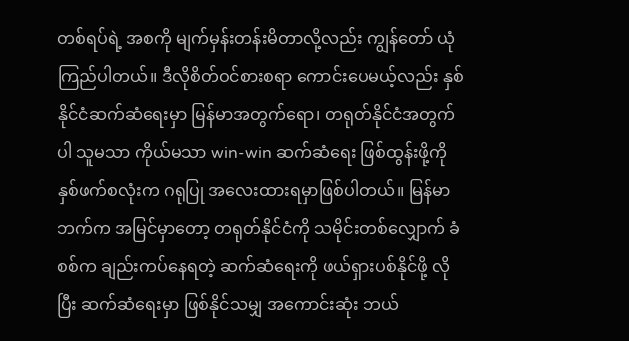တစ်ရပ်ရဲ့ အစကို မျက်မှန်းတန်းမိတာလို့လည်း ကျွန်တော် ယုံကြည်ပါတယ်။ ဒီလိုစိတ်ဝင်စားစရာ ကောင်းပေမယ့်လည်း နှစ်နိုင်ငံဆက်ဆံရေးမှာ မြန်မာအတွက်ရော၊ တရုတ်နိုင်ငံအတွက်ပါ သူမသာ ကိုယ်မသာ win-win ဆက်ဆံရေး ဖြစ်ထွန်းဖို့ကို နှစ်ဖက်စလုံးက ဂရုပြု အလေးထားရမှာဖြစ်ပါတယ်။ မြန်မာဘက်က အမြင်မှာတော့ တရုတ်နိုင်ငံကို သမိုင်းတစ်လျှောက် ခံစစ်က ချည်းကပ်နေရတဲ့ ဆက်ဆံရေးကို ဖယ်ရှားပစ်နိုင်ဖို့ လိုပြီး ဆက်ဆံရေးမှာ ဖြစ်နိုင်သမျှ အကောင်းဆုံး ဘယ်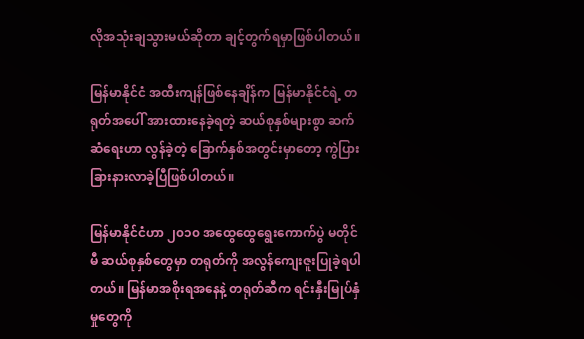လိုအသုံးချသွားမယ်ဆိုတာ ချင့်တွက်ရမှာဖြစ်ပါတယ်။

မြန်မာနိုင်ငံ အထီးကျန်ဖြစ်နေချိန်က မြန်မာနိုင်ငံရဲ့ တရုတ်အပေါ် အားထားနေခဲ့ရတဲ့ ဆယ်စုနှစ်များစွာ ဆက်ဆံရေးဟာ လွန်ခဲ့တဲ့ ခြောက်နှစ်အတွင်းမှာတော့ ကွဲပြားခြားနားလာခဲ့ပြီဖြစ်ပါတယ်။

မြန်မာနိုင်ငံဟာ ၂၀၁၀ အထွေထွေရွေးကောက်ပွဲ မတိုင်မီ ဆယ်စုနှစ်တွေမှာ တရုတ်ကို အလွန်ကျေးဇူးပြုခဲ့ရပါတယ်။ မြန်မာအစိုးရအနေနဲ့ တရုတ်ဆီက ရင်းနှီးမြုပ်နှံမှုတွေကို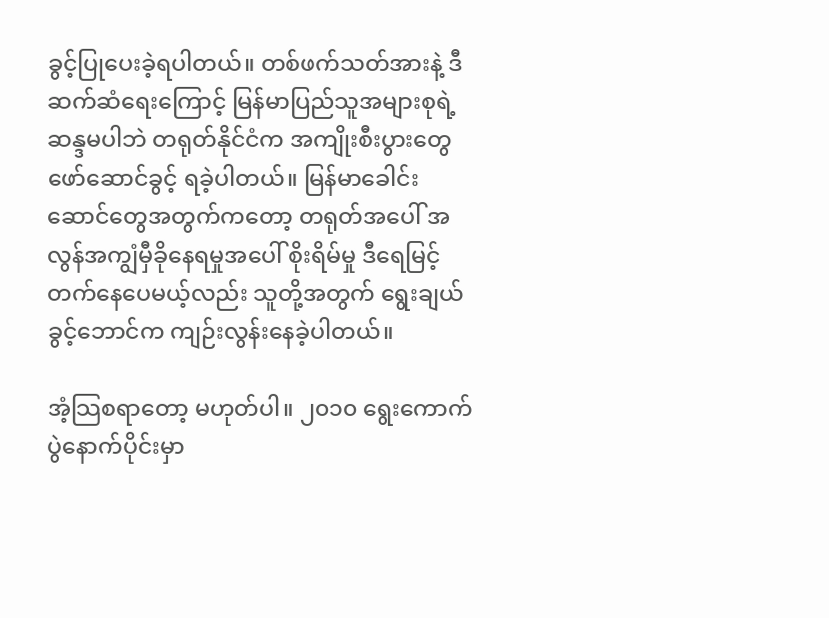ခွင့်ပြုပေးခဲ့ရပါတယ်။ တစ်ဖက်သတ်အားနဲ့ ဒီဆက်ဆံရေးကြောင့် မြန်မာပြည်သူအများစုရဲ့ ဆန္ဒမပါဘဲ တရုတ်နိုင်ငံက အကျိုးစီးပွားတွေ ဖော်ဆောင်ခွင့် ရခဲ့ပါတယ်။ မြန်မာခေါင်းဆောင်တွေအတွက်ကတော့ တရုတ်အပေါ် အလွန်အကျွံမှီခိုနေရမှုအပေါ် စိုးရိမ်မှု ဒီရေမြင့်တက်နေပေမယ့်လည်း သူတို့အတွက် ရွေးချယ်ခွင့်ဘောင်က ကျဉ်းလွန်းနေခဲ့ပါတယ်။

အံ့သြစရာတော့ မဟုတ်ပါ။ ၂၀၁၀ ရွေးကောက်ပွဲနောက်ပိုင်းမှာ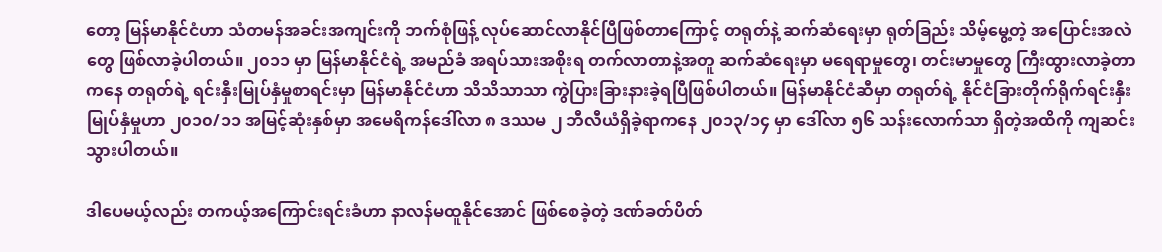တော့ မြန်မာနိုင်ငံဟာ သံတမန်အခင်းအကျင်းကို ဘက်စုံဖြန့် လုပ်ဆောင်လာနိုင်ပြီဖြစ်တာကြောင့် တရုတ်နဲ့ ဆက်ဆံရေးမှာ ရုတ်ခြည်း သိမ့်မွေ့တဲ့ အပြောင်းအလဲတွေ ဖြစ်လာခဲ့ပါတယ်။ ၂၀၁၁ မှာ မြန်မာနိုင်ငံရဲ့ အမည်ခံ အရပ်သားအစိုးရ တက်လာတာနဲ့အတူ ဆက်ဆံရေးမှာ မရေရာမှုတွေ၊ တင်းမာမှုတွေ ကြီးထွားလာခဲ့တာကနေ တရုတ်ရဲ့ ရင်းနှီးမြုပ်နှံမှုစာရင်းမှာ မြန်မာနိုင်ငံဟာ သိသိသာသာ ကွဲပြားခြားနားခဲ့ရပြီဖြစ်ပါတယ်။ မြန်မာနိုင်ငံဆီမှာ တရုတ်ရဲ့ နိုင်ငံခြားတိုက်ရိုက်ရင်းနှီးမြုပ်နှံမှုဟာ ၂၀၁၀/၁၁ အမြင့်ဆုံးနှစ်မှာ အမေရိကန်ဒေါ်လာ ၈ ဒဿမ ၂ ဘီလီယံရှိခဲ့ရာကနေ ၂၀၁၃/၁၄ မှာ ဒေါ်လာ ၅၆ သန်းလောက်သာ ရှိတဲ့အထိကို ကျဆင်းသွားပါတယ်။

ဒါပေမယ့်လည်း တကယ့်အကြောင်းရင်းခံဟာ နာလန်မထူနိုင်အောင် ဖြစ်စေခဲ့တဲ့ ဒဏ်ခတ်ပိတ်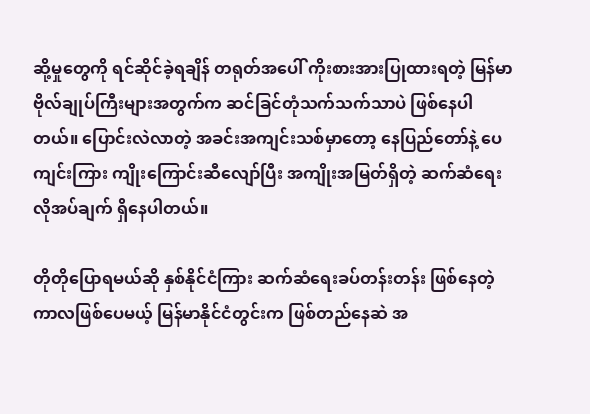ဆို့မှုတွေကို ရင်ဆိုင်ခဲ့ရချိန် တရုတ်အပေါ် ကိုးစားအားပြုထားရတဲ့ မြန်မာဗိုလ်ချုပ်ကြီးများအတွက်က ဆင်ခြင်တုံသက်သက်သာပဲ ဖြစ်နေပါတယ်။ ပြောင်းလဲလာတဲ့ အခင်းအကျင်းသစ်မှာတော့ နေပြည်တော်နဲ့ ပေကျင်းကြား ကျိုးကြောင်းဆီလျော်ပြီး အကျိုးအမြတ်ရှိတဲ့ ဆက်ဆံရေး လိုအပ်ချက် ရှိနေပါတယ်။

တိုတိုပြောရမယ်ဆို နှစ်နိုင်ငံကြား ဆက်ဆံရေးခပ်တန်းတန်း ဖြစ်နေတဲ့ကာလဖြစ်ပေမယ့် မြန်မာနိုင်ငံတွင်းက ဖြစ်တည်နေဆဲ အ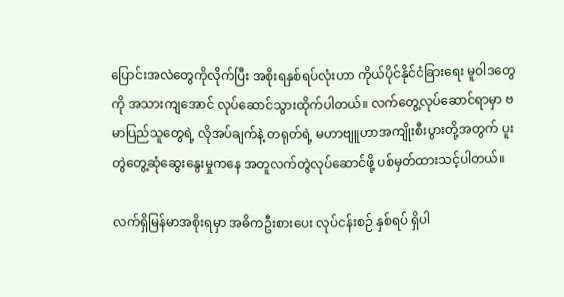ပြောင်းအလဲတွေကိုလိုက်ပြီး အစိုးရနှစ်ရပ်လုံးဟာ ကိုယ်ပိုင်နိုင်ငံခြားရေး မူဝါဒတွေကို အသားကျအောင် လုပ်ဆောင်သွားထိုက်ပါတယ်။ လက်တွေ့လုပ်ဆောင်ရာမှာ ဗမာပြည်သူတွေရဲ့ လိုအပ်ချက်နဲ့ တရုတ်ရဲ့ မဟာဗျူဟာအကျိုးစီးပွားတို့အတွက် ပူးတွဲတွေ့ဆုံဆွေးနွေးမှုကနေ အတူလက်တွဲလုပ်ဆောင်ဖို့ ပစ်မှတ်ထားသင့်ပါတယ်။

လက်ရှိမြန်မာအစိုးရမှာ အဓိကဦးစားပေး လုပ်ငန်းစဉ် နှစ်ရပ် ရှိပါ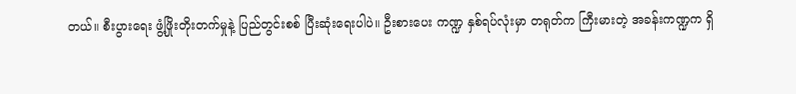တယ်။ စီးပွားရေး ဖွံ့ဖြိုးတိုးတက်မှုနဲ့ ပြည်တွင်းစစ် ပြီးဆုံးရေးပါပဲ။ ဦးစားပေး ကဏ္ဍ နှစ်ရပ်လုံးမှာ တရုတ်က ကြီးမားတဲ့ အခန်းကဏ္ဍက ရှိ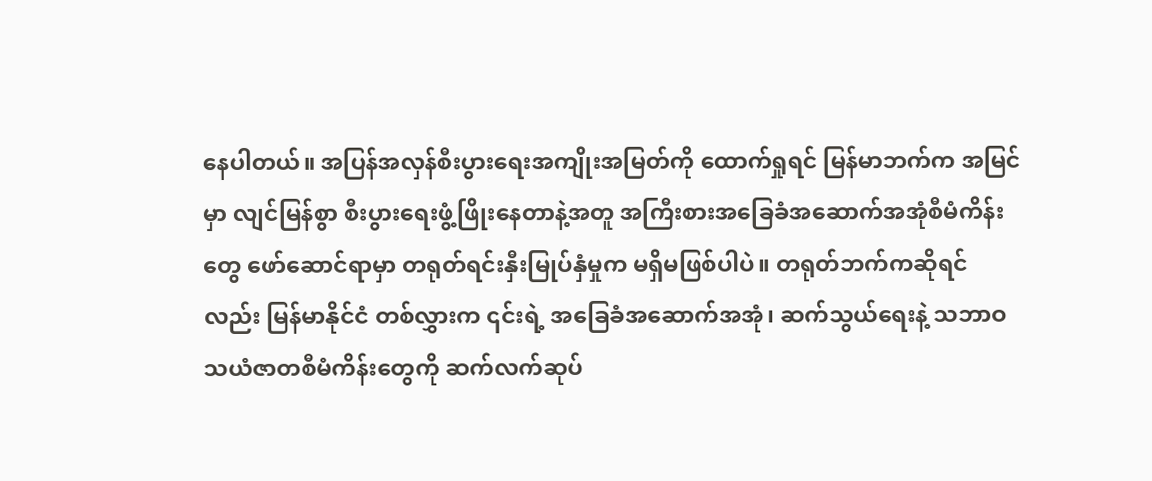နေပါတယ်။ အပြန်အလှန်စီးပွားရေးအကျိုးအမြတ်ကို ထောက်ရှုရင် မြန်မာဘက်က အမြင်မှာ လျင်မြန်စွာ စီးပွားရေးဖွံ့ဖြိုးနေတာနဲ့အတူ အကြီးစားအခြေခံအဆောက်အအုံစီမံကိန်းတွေ ဖော်ဆောင်ရာမှာ တရုတ်ရင်းနှီးမြုပ်နှံမှုက မရှိမဖြစ်ပါပဲ။ တရုတ်ဘက်ကဆိုရင်လည်း မြန်မာနိုင်ငံ တစ်လွှားက ၎င်းရဲ့ အခြေခံအဆောက်အအုံ၊ ဆက်သွယ်ရေးနဲ့ သဘာဝသယံဇာတစီမံကိန်းတွေကို ဆက်လက်ဆုပ်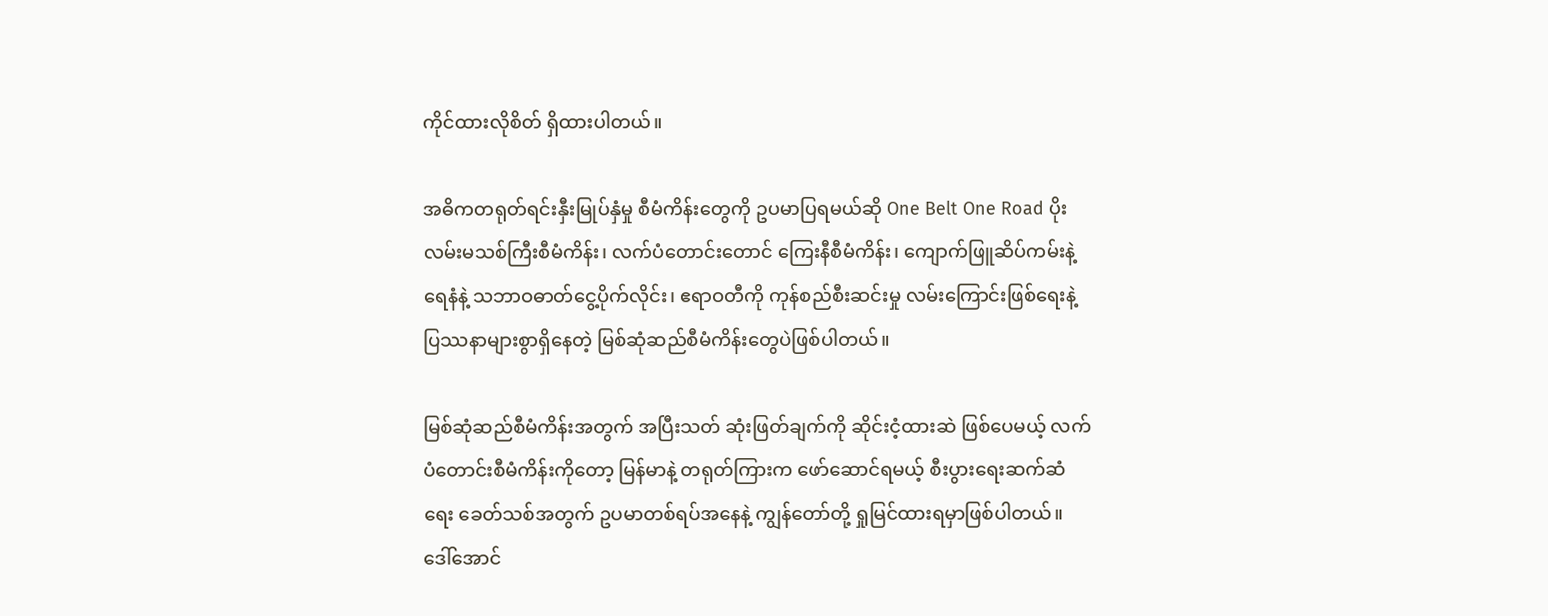ကိုင်ထားလိုစိတ် ရှိထားပါတယ်။

အဓိကတရုတ်ရင်းနှီးမြုပ်နှံမှု စီမံကိန်းတွေကို ဥပမာပြရမယ်ဆို One Belt One Road ပိုးလမ်းမသစ်ကြီးစီမံကိန်း၊ လက်ပံတောင်းတောင် ကြေးနီစီမံကိန်း၊ ကျောက်ဖြူဆိပ်ကမ်းနဲ့ ရေနံနဲ့ သဘာဝဓာတ်ငွေ့ပိုက်လိုင်း၊ ဧရာဝတီကို ကုန်စည်စီးဆင်းမှု လမ်းကြောင်းဖြစ်ရေးနဲ့ ပြဿနာများစွာရှိနေတဲ့ မြစ်ဆုံဆည်စီမံကိန်းတွေပဲဖြစ်ပါတယ်။

မြစ်ဆုံဆည်စီမံကိန်းအတွက် အပြီးသတ် ဆုံးဖြတ်ချက်ကို ဆိုင်းငံ့ထားဆဲ ဖြစ်ပေမယ့် လက်ပံတောင်းစီမံကိန်းကိုတော့ မြန်မာနဲ့ တရုတ်ကြားက ဖော်ဆောင်ရမယ့် စီးပွားရေးဆက်ဆံရေး ခေတ်သစ်အတွက် ဥပမာတစ်ရပ်အနေနဲ့ ကျွန်တော်တို့ ရှုမြင်ထားရမှာဖြစ်ပါတယ်။ ဒေါ်အောင်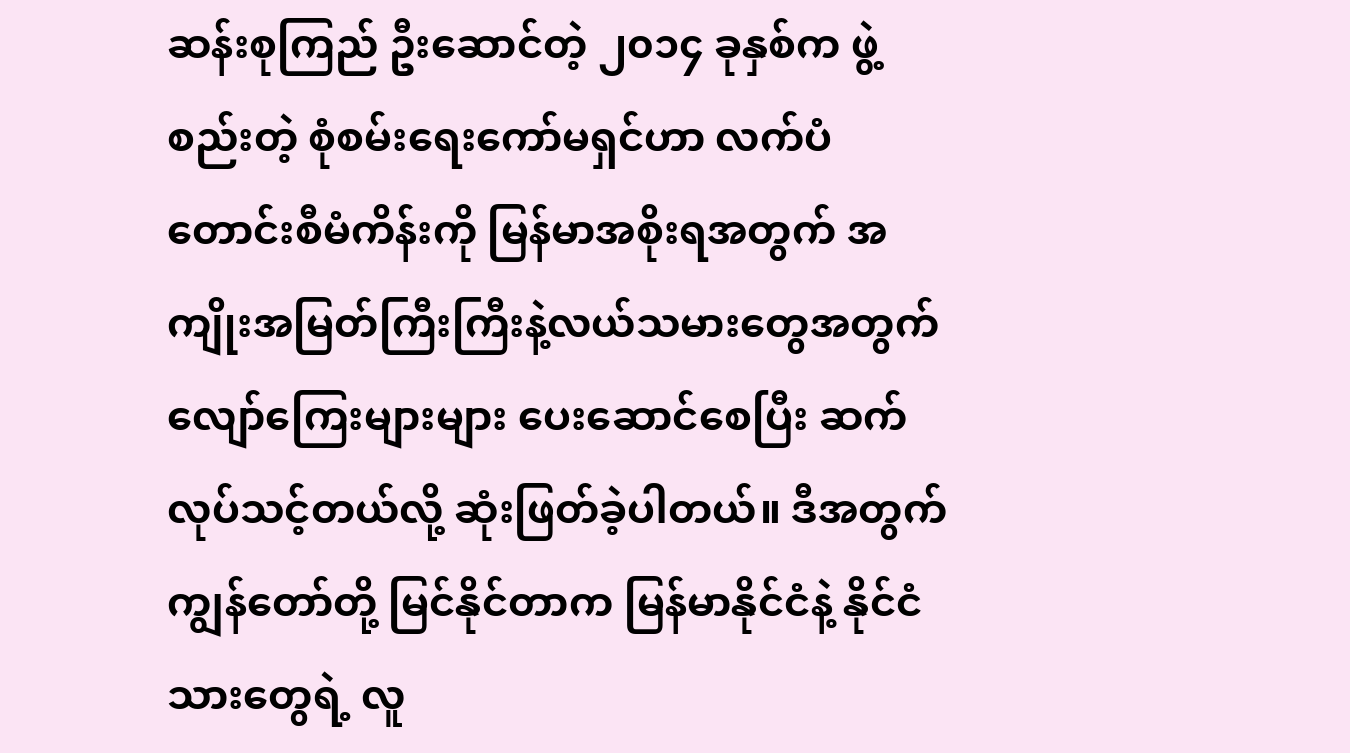ဆန်းစုကြည် ဦးဆောင်တဲ့ ၂၀၁၄ ခုနှစ်က ဖွဲ့စည်းတဲ့ စုံစမ်းရေးကော်မရှင်ဟာ လက်ပံတောင်းစီမံကိန်းကို မြန်မာအစိုးရအတွက် အကျိုးအမြတ်ကြီးကြီးနဲ့လယ်သမားတွေအတွက် လျော်ကြေးများများ ပေးဆောင်စေပြီး ဆက်လုပ်သင့်တယ်လို့ ဆုံးဖြတ်ခဲ့ပါတယ်။ ဒီအတွက် ကျွန်တော်တို့ မြင်နိုင်တာက မြန်မာနိုင်ငံနဲ့ နိုင်ငံသားတွေရဲ့ လူ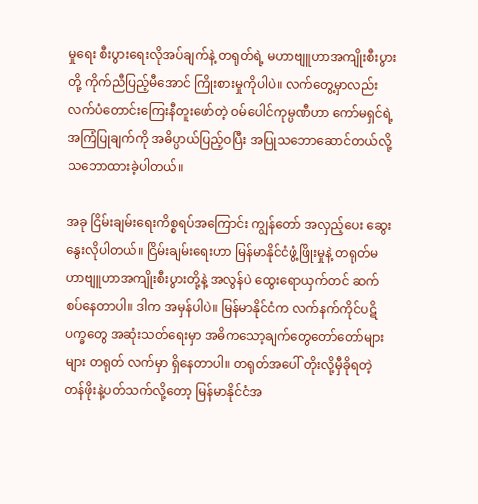မှုရေး စီးပွားရေးလိုအပ်ချက်နဲ့ တရုတ်ရဲ့ မဟာဗျူဟာအကျိုးစီးပွားတို့ ကိုက်ညီပြည့်မီအောင် ကြိုးစားမှုကိုပါပဲ။ လက်တွေ့မှာလည်း လက်ပံတောင်းကြေးနီတူးဖော်တဲ့ ဝမ်ပေါင်ကုမ္ပဏီဟာ ကော်မရှင်ရဲ့ အကြံပြုချက်ကို အဓိပ္ပာယ်ပြည့်ဝပြီး အပြုသဘောဆောင်တယ်လို့ သဘောထားခဲ့ပါတယ်။

အခု ငြိမ်းချမ်းရေးကိစ္စရပ်အကြောင်း ကျွန်တော် အလှည့်ပေး ဆွေးနွေးလိုပါတယ်။ ငြိမ်းချမ်းရေးဟာ မြန်မာနိုင်ငံဖွံ့ဖြိုးမှုနဲ့ တရုတ်မဟာဗျူဟာအကျိုးစီးပွားတို့နဲ့ အလွန်ပဲ ထွေးရောယှက်တင် ဆက်စပ်နေတာပါ။ ဒါက အမှန်ပါပဲ။ မြန်မာနိုင်ငံက လက်နက်ကိုင်ပဋိပက္ခတွေ အဆုံးသတ်ရေးမှာ အဓိကသော့ချက်တွေတော်တော်များများ တရုတ် လက်မှာ ရှိနေတာပါ။ တရုတ်အပေါ် တိုးလို့မှီခိုရတဲ့ တန်ဖိုးနဲ့ပတ်သက်လို့တော့ မြန်မာနိုင်ငံအ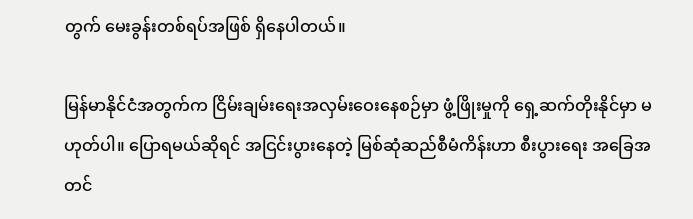တွက် မေးခွန်းတစ်ရပ်အဖြစ် ရှိနေပါတယ်။

မြန်မာနိုင်ငံအတွက်က ငြိမ်းချမ်းရေးအလှမ်းဝေးနေစဉ်မှာ ဖွံ့ဖြိုးမှုကို ရှေ့ဆက်တိုးနိုင်မှာ မဟုတ်ပါ။ ပြောရမယ်ဆိုရင် အငြင်းပွားနေတဲ့ မြစ်ဆုံဆည်စီမံကိန်းဟာ စီးပွားရေး အခြေအတင်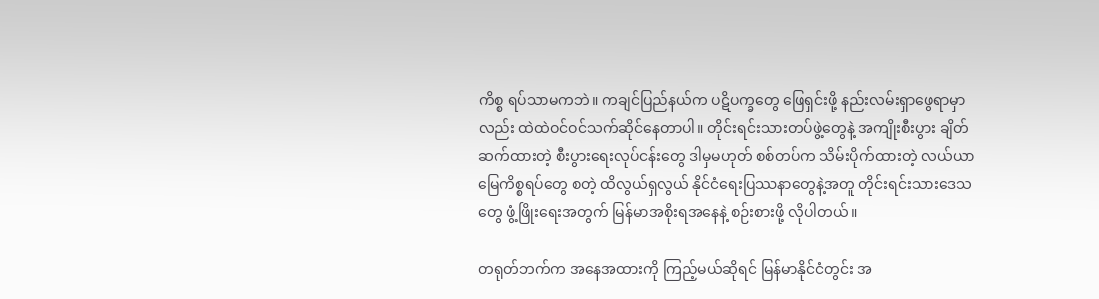ကိစ္စ ရပ်သာမကဘဲ။ ကချင်ပြည်နယ်က ပဋိပက္ခတွေ ဖြေရှင်းဖို့ နည်းလမ်းရှာဖွေရာမှာလည်း ထဲထဲဝင်ဝင်သက်ဆိုင်နေတာပါ။ တိုင်းရင်းသားတပ်ဖွဲ့တွေနဲ့ အကျိုးစီးပွား ချိတ်ဆက်ထားတဲ့ စီးပွားရေးလုပ်ငန်းတွေ ဒါမှမဟုတ် စစ်တပ်က သိမ်းပိုက်ထားတဲ့ လယ်ယာမြေကိစ္စရပ်တွေ စတဲ့ ထိလွယ်ရှလွယ် နိုင်ငံရေးပြဿနာတွေနဲ့အတူ တိုင်းရင်းသားဒေသတွေ ဖွံ့ဖြိုးရေးအတွက် မြန်မာအစိုးရအနေနဲ့ စဉ်းစားဖို့ လိုပါတယ်။

တရုတ်ဘက်က အနေအထားကို ကြည့်မယ်ဆိုရင် မြန်မာနိုင်ငံတွင်း အ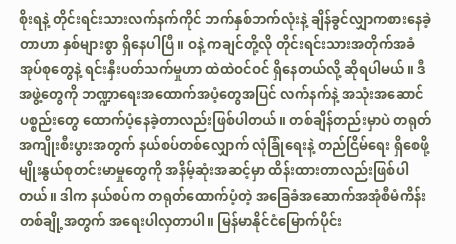စိုးရနဲ့ တိုင်းရင်းသားလက်နက်ကိုင် ဘက်နှစ်ဘက်လုံးနဲ့ ချိန်ခွင်လျှာကစားနေခဲ့တာဟာ နှစ်များစွာ ရှိနေပါပြီ။ ဝနဲ့ ကချင်တို့လို တိုင်းရင်းသားအတိုက်အခံအုပ်စုတွေနဲ့ ရင်းနှီးပတ်သက်မှုဟာ ထဲထဲဝင်ဝင် ရှိနေတယ်လို့ ဆိုရပါမယ်။ ဒီအဖွဲ့တွေကို ဘဏ္ဍာရေးအထောက်အပံ့တွေအပြင် လက်နက်နဲ့ အသုံးအဆောင်ပစ္စည်းတွေ ထောက်ပံ့နေခဲ့တာလည်းဖြစ်ပါတယ်။ တစ်ချိန်တည်းမှာပဲ တရုတ်အကျိုးစီးပွားအတွက် နယ်စပ်တစ်လျှောက် လုံခြုံရေးနဲ့ တည်ငြိမ်ရေး ရှိစေဖို့ မျိုးနွယ်စုတင်းမာမှုတွေကို အနိမ့်ဆုံးအဆင့်မှာ ထိန်းထားတာလည်းဖြစ်ပါတယ်။ ဒါက နယ်စပ်က တရုတ်ထောက်ပံ့တဲ့ အခြေခံအဆောက်အအုံစီမံကိန်းတစ်ချို့အတွက် အရေးပါလှတာပါ။ မြန်မာနိုင်ငံမြောက်ပိုင်း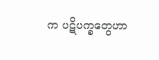က ပဋိပက္ခတွေဟာ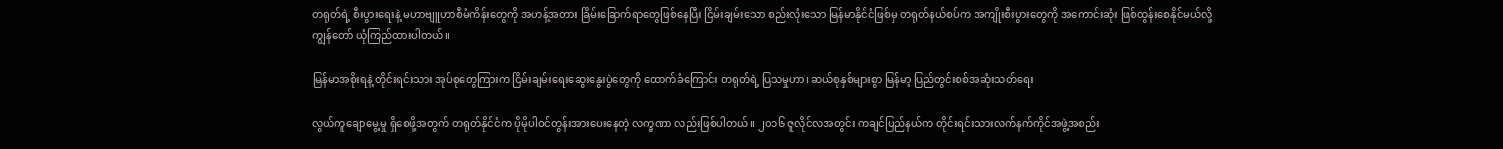တရုတ်ရဲ့ စီးပွားရေးနဲ့ မဟာဗျူဟာစီမံကိန်းတွေကို အဟန့်အတား ခြိမ်းခြောက်ရာတွေဖြစ်နေပြီး ငြိမ်းချမ်းသော စည်းလုံးသော မြန်မာနိုင်ငံဖြစ်မှ တရုတ်နယ်စပ်က အကျိုးစီးပွားတွေကို အကောင်းဆုံး ဖြစ်ထွန်းစေနိုင်မယ်လို့ ကျွန်တော် ယုံကြည်ထားပါတယ်။

မြန်မာအစိုးရနဲ့ တိုင်းရင်းသား အုပ်စုတွေကြားက ငြိမ်းချမ်းရေးဆွေးနွေးပွဲတွေကို ထောက်ခံကြောင်း တရုတ်ရဲ့ ပြသမှုဟာ၊ ဆယ်စုနှစ်များစွာ မြန်မာ့ ပြည်တွင်းစစ်အဆုံးသတ်ရေး

လွယ်ကူချောမွေ့မှု ရှိစေဖို့အတွက် တရုတ်နိုင်ငံက ပိုမိုပါဝင်တွန်းအားပေးနေတဲ့ လက္ခဏာ လည်းဖြစ်ပါတယ်။ ၂၀၁၆ ဇူလိုင်လအတွင်း ကချင်ပြည်နယ်က တိုင်းရင်းသားလက်နက်ကိုင်အဖွဲ့အစည်း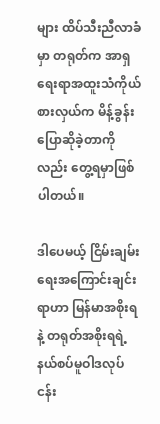များ ထိပ်သီးညီလာခံမှာ တရုတ်က အာရှရေးရာအထူးသံကိုယ်စားလှယ်က မိန့်ခွန်းပြောဆိုခဲ့တာကိုလည်း တွေ့ရမှာဖြစ်ပါတယ်။

ဒါပေမယ့် ငြိမ်းချမ်းရေးအကြောင်းချင်းရာဟာ မြန်မာအစိုးရနဲ့ တရုတ်အစိုးရရဲ့ နယ်စပ်မူဝါဒလုပ်ငန်း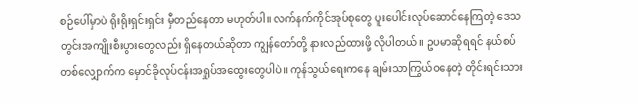စဉ်ပေါ်မှာပဲ ရိုးရိုးရှင်းရှင်း မှီတည်နေတာ မဟုတ်ပါ။ လက်နက်ကိုင်အုပ်စုတွေ ပူးပေါင်းလုပ်ဆောင်နေကြတဲ့ ဒေသတွင်းအကျိုးစီးပွားတွေလည်း ရှိနေတယ်ဆိုတာ ကျွန်တော်တို့ နားလည်ထားဖို့ လိုပါတယ်။ ဥပမာဆိုရရင် နယ်စပ်တစ်လျှောက်က မှောင်ခိုလုပ်ငန်းအရှုပ်အထွေးတွေပါပဲ။ ကုန်သွယ်ရေးကနေ ချမ်းသာကြွယ်ဝနေတဲ့ တိုင်းရင်းသား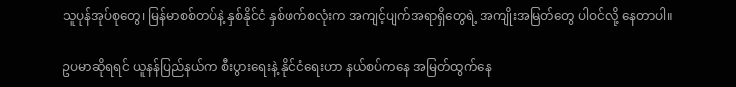သူပုန်အုပ်စုတွေ၊ မြန်မာစစ်တပ်နဲ့ နှစ်နိုင်ငံ နှစ်ဖက်စလုံးက အကျင့်ပျက်အရာရှိတွေရဲ့ အကျိုးအမြတ်တွေ ပါဝင်လို့ နေတာပါ။

ဥပမာဆိုရရင် ယူနန်ပြည်နယ်က စီးပွားရေးနဲ့ နိုင်ငံရေးဟာ နယ်စပ်ကနေ အမြတ်ထွက်နေ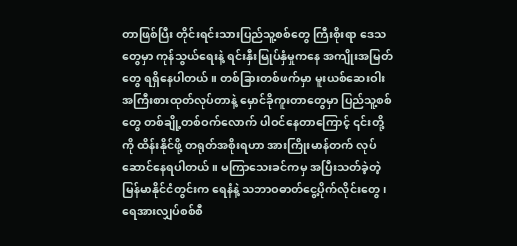တာဖြစ်ပြီး တိုင်းရင်းသားပြည်သူ့စစ်တွေ ကြီးစိုးရာ ဒေသတွေမှာ ကုန်သွယ်ရေးနဲ့ ရင်းနှီးမြုပ်နှံမှုကနေ အကျိုးအမြတ်တွေ ရရှိနေပါတယ်။ တစ်ခြားတစ်ဖက်မှာ မူးယစ်ဆေးဝါးအကြီးစားထုတ်လုပ်တာနဲ့ မှောင်ခိုကူးတာတွေမှာ ပြည်သူ့စစ်တွေ တစ်ချို့တစ်ဝက်လောက် ပါဝင်နေတာကြောင့် ၎င်းတို့ကို ထိန်းနိုင်ဖို့ တရုတ်အစိုးရဟာ အားကြိုးမာန်တက် လုပ်ဆောင်နေရပါတယ်။ မကြာသေးခင်ကမှ အပြီးသတ်ခဲ့တဲ့ မြန်မာနိုင်ငံတွင်းက ရေနံနဲ့ သဘာဝဓာတ်ငွေ့ပိုက်လိုင်းတွေ၊ ရေအားလျှပ်စစ်စီ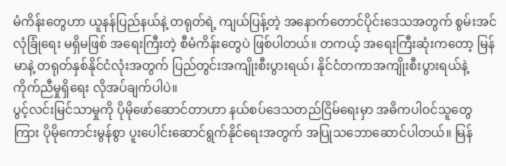မံကိန်းတွေဟာ ယူနန်ပြည်နယ်နဲ့ တရုတ်ရဲ့ ကျယ်ပြန့်တဲ့ အနောက်တောင်ပိုင်းဒေသအတွက် စွမ်းအင်လုံခြုံရေး မရှိမဖြစ် အရေးကြီးတဲ့ စီမံကိန်းတွေပဲ ဖြစ်ပါတယ်။ တကယ့် အရေးကြီးဆုံးကတော့ မြန်မာနဲ့ တရုတ်နှစ်နိုင်ငံလုံးအတွက် ပြည်တွင်းအကျိုးစီးပွားရယ်၊ နိုင်ငံတကာအကျိုးစီးပွားရယ်နဲ့ ကိုက်ညီမှုရှိရေး လိုအပ်ချက်ပါပဲ။
ပွင့်လင်းမြင်သာမှုကို ပိုမိုဖော်ဆောင်တာဟာ နယ်စပ်ဒေသတည်ငြိမ်ရေးမှာ အဓိကပါဝင်သူတွေကြား ပိုမိုကောင်းမွန်စွာ ပူးပေါင်းဆောင်ရွက်နိုင်ရေးအတွက် အပြုသဘောဆောင်ပါတယ်။ မြန်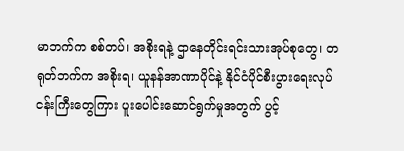မာဘက်က စစ်တပ်၊ အစိုးရနဲ့ ဌာနေတိုင်းရင်းသားအုပ်စုတွေ၊ တရုတ်ဘက်က အစိုးရ၊ ယူနန်အာဏာပိုင်နဲ့ နိုင်ငံပိုင်စီးပွားရေးလုပ်ငန်းကြီးတွေကြား ပူးပေါင်းဆောင်ရွက်မှုအတွက် ပွင့်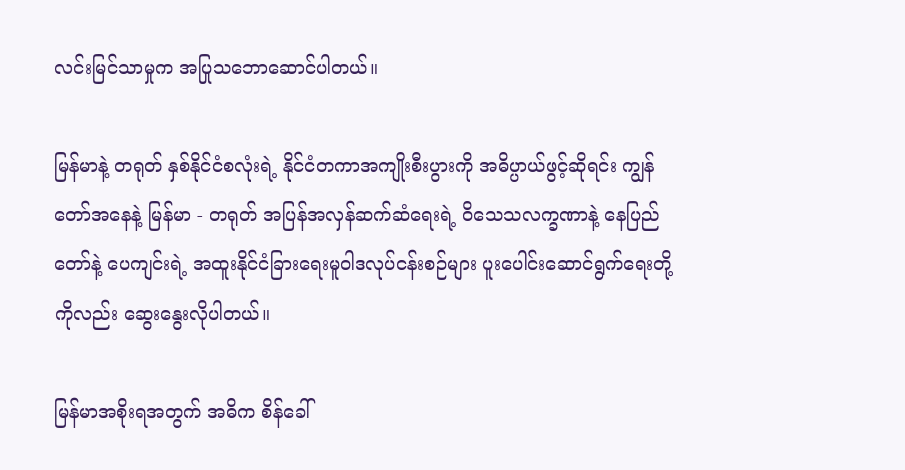လင်းမြင်သာမှုက အပြုသဘောဆောင်ပါတယ်။

မြန်မာနဲ့ တရုတ် နှစ်နိုင်ငံစလုံးရဲ့ နိုင်ငံတကာအကျိုးစီးပွားကို အဓိပ္ပာယ်ဖွင့်ဆိုရင်း ကျွန်တော်အနေနဲ့ မြန်မာ - တရုတ် အပြန်အလှန်ဆက်ဆံရေးရဲ့ ဝိသေသလက္ခဏာနဲ့ နေပြည်တော်နဲ့ ပေကျင်းရဲ့ အထူးနိုင်ငံခြားရေးမူဝါဒလုပ်ငန်းစဉ်များ ပူးပေါင်းဆောင်ရွက်ရေးတို့ကိုလည်း ဆွေးနွေးလိုပါတယ်။

မြန်မာအစိုးရအတွက် အဓိက စိန်ခေါ်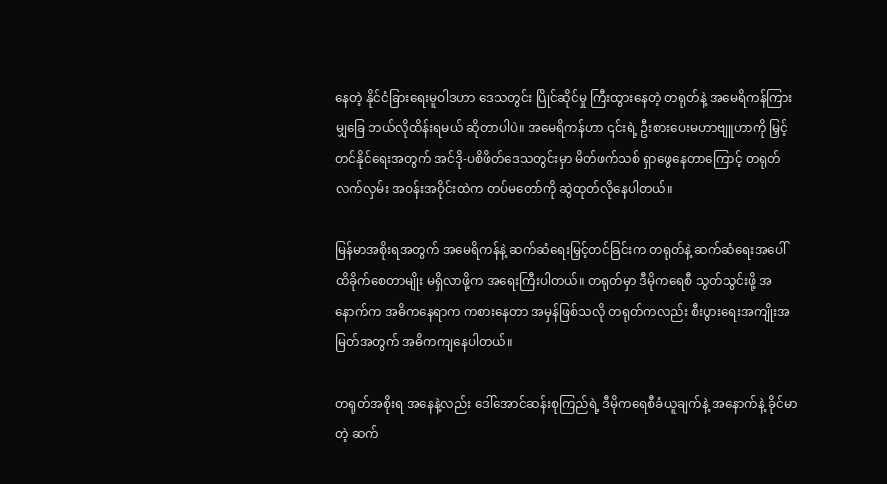နေတဲ့ နိုင်ငံခြားရေးမူဝါဒဟာ ဒေသတွင်း ပြိုင်ဆိုင်မှု ကြီးထွားနေတဲ့ တရုတ်နဲ့ အမေရိကန်ကြား မျှခြေ ဘယ်လိုထိန်းရမယ် ဆိုတာပါပဲ။ အမေရိကန်ဟာ ၎င်းရဲ့ ဦးစားပေးမဟာဗျူဟာကို မြှင့်တင်နိုင်ရေးအတွက် အင်ဒို-ပစိဖိတ်ဒေသတွင်းမှာ မိတ်ဖက်သစ် ရှာဖွေနေတာကြောင့် တရုတ်လက်လှမ်း အဝန်းအဝိုင်းထဲက တပ်မတော်ကို ဆွဲထုတ်လိုနေပါတယ်။

မြန်မာအစိုးရအတွက် အမေရိကန်နဲ့ ဆက်ဆံရေးမြှင့်တင်ခြင်းက တရုတ်နဲ့ ဆက်ဆံရေးအပေါ် ထိခိုက်စေတာမျိုး မရှိလာဖို့က အရေးကြီးပါတယ်။ တရုတ်မှာ ဒီမိုကရေစီ သွတ်သွင်းဖို့ အနောက်က အဓိကနေရာက ကစားနေတာ အမှန်ဖြစ်သလို တရုတ်ကလည်း စီးပွားရေးအကျိုးအမြတ်အတွက် အဓိကကျနေပါတယ်။

တရုတ်အစိုးရ အနေနဲ့လည်း ဒေါ်အောင်ဆန်းစုကြည်ရဲ့ ဒီမိုကရေစီခံယူချက်နဲ့ အနောက်နဲ့ ခိုင်မာတဲ့ ဆက်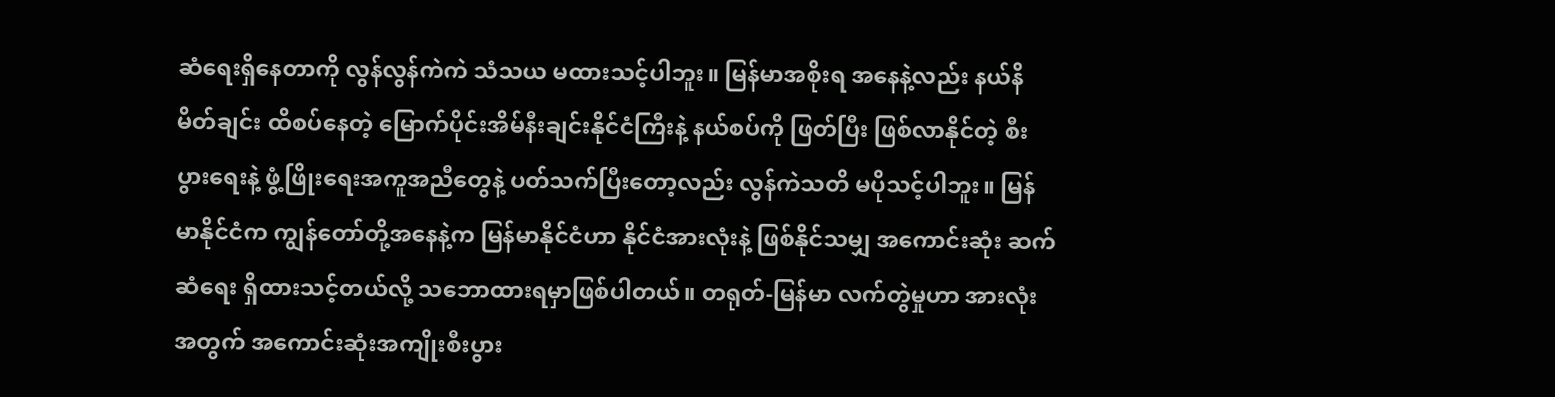ဆံရေးရှိနေတာကို လွန်လွန်ကဲကဲ သံသယ မထားသင့်ပါဘူး။ မြန်မာအစိုးရ အနေနဲ့လည်း နယ်နိမိတ်ချင်း ထိစပ်နေတဲ့ မြောက်ပိုင်းအိမ်နီးချင်းနိုင်ငံကြီးနဲ့ နယ်စပ်ကို ဖြတ်ပြီး ဖြစ်လာနိုင်တဲ့ စီးပွားရေးနဲ့ ဖွံ့ဖြိုးရေးအကူအညီတွေနဲ့ ပတ်သက်ပြီးတော့လည်း လွန်ကဲသတိ မပိုသင့်ပါဘူး။ မြန်မာနိုင်ငံက ကျွန်တော်တို့အနေနဲ့က မြန်မာနိုင်ငံဟာ နိုင်ငံအားလုံးနဲ့ ဖြစ်နိုင်သမျှ အကောင်းဆုံး ဆက်ဆံရေး ရှိထားသင့်တယ်လို့ သဘောထားရမှာဖြစ်ပါတယ်။ တရုတ်-မြန်မာ လက်တွဲမှုဟာ အားလုံးအတွက် အကောင်းဆုံးအကျိုးစီးပွား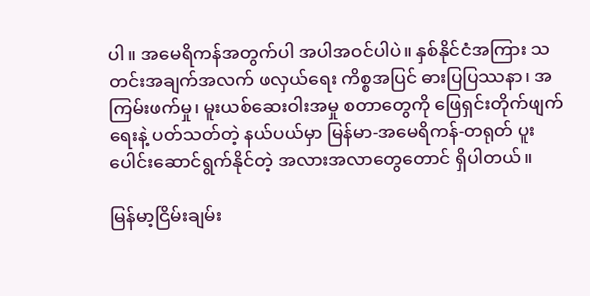ပါ။ အမေရိကန်အတွက်ပါ အပါအဝင်ပါပဲ။ နှစ်နိုင်ငံအကြား သတင်းအချက်အလက် ဖလှယ်ရေး ကိစ္စအပြင် ဓားပြပြဿနာ၊ အကြမ်းဖက်မှု၊ မူးယစ်ဆေးဝါးအမှု စတာတွေကို ဖြေရှင်းတိုက်ဖျက်ရေးနဲ့ ပတ်သတ်တဲ့ နယ်ပယ်မှာ မြန်မာ-အမေရိကန်-တရုတ် ပူးပေါင်းဆောင်ရွက်နိုင်တဲ့ အလားအလာတွေတောင် ရှိပါတယ်။

မြန်မာ့ငြိမ်းချမ်း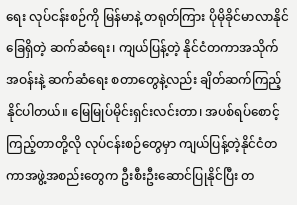ရေး လုပ်ငန်းစဉ်ကို မြန်မာနဲ့ တရုတ်ကြား ပိုမိုခိုင်မာလာနိုင်ခြေရှိတဲ့ ဆက်ဆံရေး၊ ကျယ်ပြန့်တဲ့ နိုင်ငံတကာအသိုက်အဝန်းနဲ့ ဆက်ဆံရေး စတာတွေနဲ့လည်း ချိတ်ဆက်ကြည့်နိုင်ပါတယ်။ မြေမြုပ်မိုင်းရှင်းလင်းတာ၊ အပစ်ရပ်စောင့်ကြည့်တာတို့လို လုပ်ငန်းစဉ်တွေမှာ ကျယ်ပြန့်တဲ့နိုင်ငံတကာအဖွဲ့အစည်းတွေက ဦးစီးဦးဆောင်ပြုနိုင်ပြီး တ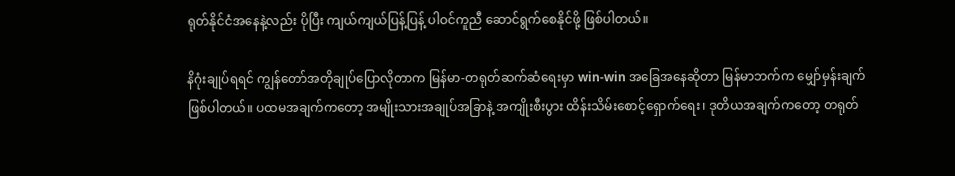ရုတ်နိုင်ငံအနေနဲ့လည်း ပိုပြီး ကျယ်ကျယ်ပြန့်ပြန့် ပါဝင်ကူညီ ဆောင်ရွက်စေနိုင်ဖို့ ဖြစ်ပါတယ်။

နိဂုံးချုပ်ရရင် ကျွန်တော်အတိုချုပ်ပြောလိုတာက မြန်မာ-တရုတ်ဆက်ဆံရေးမှာ win-win အခြေအနေဆိုတာ မြန်မာဘက်က မျှော်မှန်းချက်ဖြစ်ပါတယ်။ ပထမအချက်ကတော့ အမျိုးသားအချုပ်အခြာနဲ့ အကျိုးစီးပွား ထိန်းသိမ်းစောင့်ရှောက်ရေး၊ ဒုတိယအချက်ကတော့ တရုတ်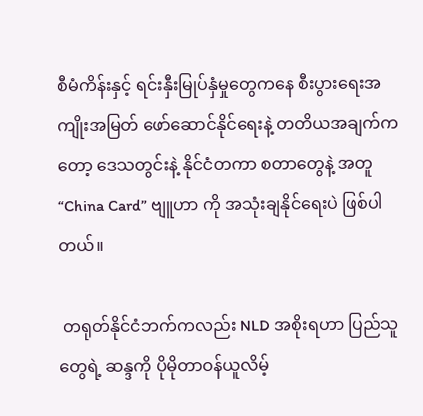စီမံကိန်းနှင့် ရင်းနှီးမြုပ်နှံမှုတွေကနေ စီးပွားရေးအကျိုးအမြတ် ဖော်ဆောင်နိုင်ရေးနဲ့ တတိယအချက်ကတော့ ဒေသတွင်းနဲ့ နိုင်ငံတကာ စတာတွေနဲ့ အတူ “China Card” ဗျူဟာ ကို အသုံးချနိုင်ရေးပဲ ဖြစ်ပါတယ်။

 တရုတ်နိုင်ငံဘက်ကလည်း NLD အစိုးရဟာ ပြည်သူတွေရဲ့ ဆန္ဒကို ပိုမိုတာဝန်ယူလိမ့်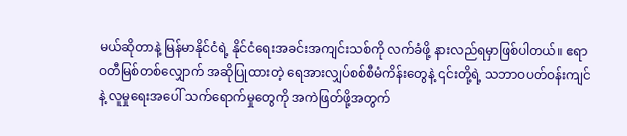မယ်ဆိုတာနဲ့ မြန်မာနိုင်ငံရဲ့ နိုင်ငံရေးအခင်းအကျင်းသစ်ကို လက်ခံဖို့ နားလည်ရမှာဖြစ်ပါတယ်။ ဧရာဝတီမြစ်တစ်လျှောက် အဆိုပြုထားတဲ့ ရေအားလျှပ်စစ်စီမံကိန်းတွေနဲ့ ၎င်းတို့ရဲ့ သဘာဝပတ်ဝန်းကျင်နဲ့ လူမှုရေးအပေါ် သက်ရောက်မှုတွေကို အကဲဖြတ်ဖို့အတွက်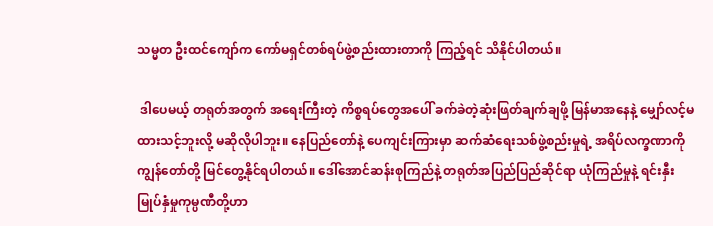သမ္မတ ဦးထင်ကျော်က ကော်မရှင်တစ်ရပ်ဖွဲ့စည်းထားတာကို ကြည့်ရင် သိနိုင်ပါတယ်။

 ဒါပေမယ့် တရုတ်အတွက် အရေးကြီးတဲ့ ကိစ္စရပ်တွေအပေါ် ခက်ခဲတဲ့ဆုံးဖြတ်ချက်ချဖို့ မြန်မာအနေနဲ့ မျှော်လင့်မထားသင့်ဘူးလို့ မဆိုလိုပါဘူး။ နေပြည်တော်နဲ့ ပေကျင်းကြားမှာ ဆက်ဆံရေးသစ်ဖွဲ့စည်းမှုရဲ့ အရိပ်လက္ခဏာကို ကျွန်တော်တို့ မြင်တွေ့နိုင်ရပါတယ်။ ဒေါ်အောင်ဆန်းစုကြည်နဲ့ တရုတ်အပြည်ပြည်ဆိုင်ရာ ယုံကြည်မှုနဲ့ ရင်းနှီးမြုပ်နှံမှုကုမ္ပဏီတို့ဟာ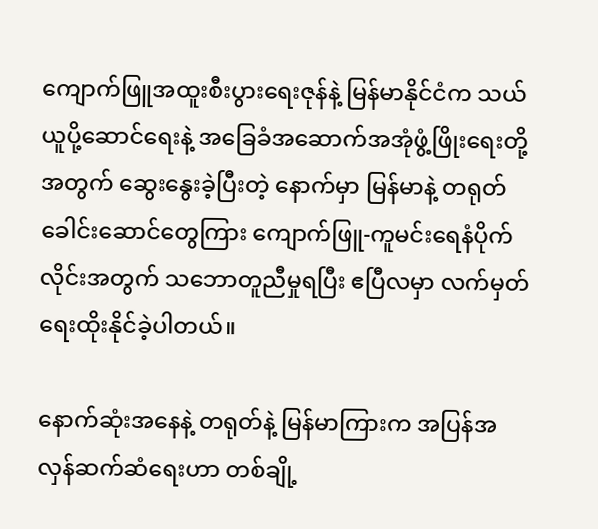ကျောက်ဖြူအထူးစီးပွားရေးဇုန်နဲ့ မြန်မာနိုင်ငံက သယ်ယူပို့ဆောင်ရေးနဲ့ အခြေခံအဆောက်အအုံဖွံ့ဖြိုးရေးတို့အတွက် ဆွေးနွေးခဲ့ပြီးတဲ့ နောက်မှာ မြန်မာနဲ့ တရုတ်ခေါင်းဆောင်တွေကြား ကျောက်ဖြူ-ကူမင်းရေနံပိုက်လိုင်းအတွက် သဘောတူညီမှုရပြီး ဧပြီလမှာ လက်မှတ်ရေးထိုးနိုင်ခဲ့ပါတယ်။

နောက်ဆုံးအနေနဲ့ တရုတ်နဲ့ မြန်မာကြားက အပြန်အလှန်ဆက်ဆံရေးဟာ တစ်ချို့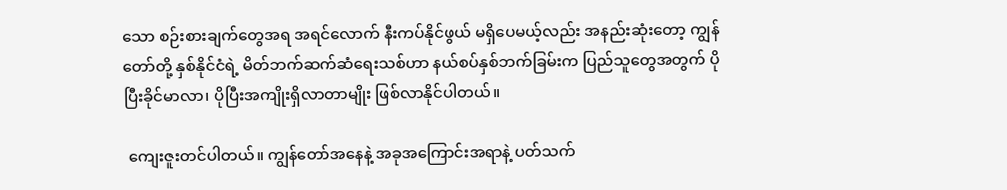သော စဉ်းစားချက်တွေအရ အရင်လောက် နီးကပ်နိုင်ဖွယ် မရှိပေမယ့်လည်း အနည်းဆုံးတော့ ကျွန်တော်တို့ နှစ်နိုင်ငံရဲ့ မိတ်ဘက်ဆက်ဆံရေးသစ်ဟာ နယ်စပ်နှစ်ဘက်ခြမ်းက ပြည်သူတွေအတွက် ပိုပြီးခိုင်မာလာ၊ ပိုပြီးအကျိုးရှိလာတာမျိုး ဖြစ်လာနိုင်ပါတယ်။

 ကျေးဇူးတင်ပါတယ်။ ကျွန်တော်အနေနဲ့ အခုအကြောင်းအရာနဲ့ ပတ်သက်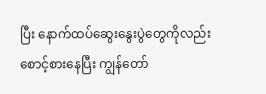ပြီး နောက်ထပ်ဆွေးနွေးပွဲတွေကိုလည်း စောင့်စားနေပြီး ကျွန်တော်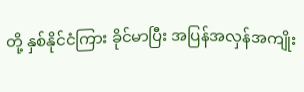တို့ နှစ်နိုင်ငံကြား ခိုင်မာပြီး အပြန်အလှန်အကျိုး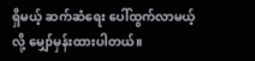ရှိမယ့် ဆက်ဆံရေး ပေါ်ထွက်လာမယ့်လို့ မျှော်မှန်းထားပါတယ်။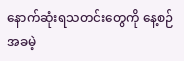နောက်ဆုံးရသတင်းတွေကို နေ့စဉ် အခမဲ့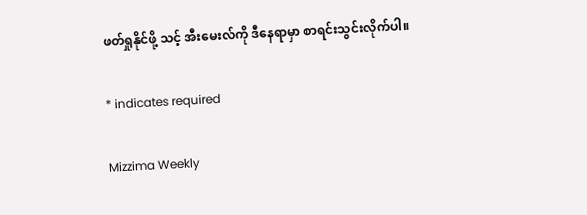ဖတ်ရှုနိုင်ဖို့ သင့် အီးမေးလ်ကို ဒီနေရာမှာ စာရင်းသွင်းလိုက်ပါ။

* indicates required

Mizzima Weekly